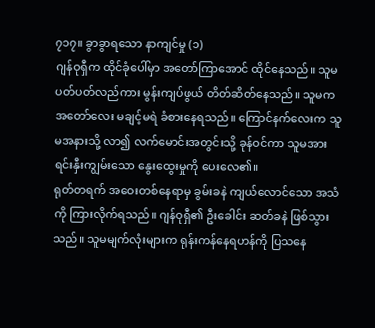၇၁၇။ ခွာခွာရသော နာကျင်မှု (၁)
ဂျန်ဝုရှီက ထိုင်ခုံပေါ်မှာ အတော်ကြာအောင် ထိုင်နေသည်။ သူမ ပတ်ပတ်လည်ကား မွန်းကျပ်ဖွယ် တိတ်ဆိတ်နေသည်။ သူမက အတော်လေး မချင့်မရဲ ခံစားနေရသည်။ ကြောင်နက်လေးက သူမအနားသို့ လာ၍ လက်မောင်းအတွင်းသို့ ခုန်ဝင်ကာ သူမအား ရင်းနှီးကျွမ်းသော နွေးထွေးမှုကို ပေးလေ၏။
ရုတ်တရက် အဝေးတစ်နေရာမှ ခွမ်းခနဲ ကျယ်လောင်သော အသံကို ကြားလိုက်ရသည်။ ဂျန်ဝုရှီ၏ ဦးခေါင်း ဆတ်ခနဲ ဖြစ်သွားသည်။ သူမမျက်လုံးများက ရုန်းကန်နေရဟန်ကို ပြသနေ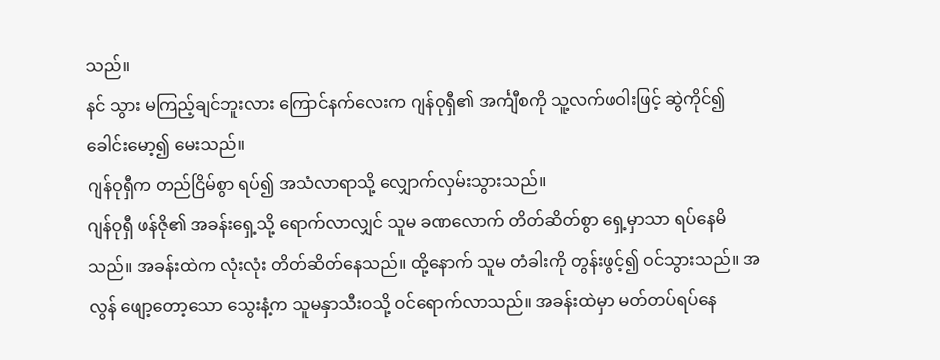သည်။
နင် သွား မကြည့်ချင်ဘူးလား ကြောင်နက်လေးက ဂျန်ဝုရှီ၏ အင်္ကျီစကို သူ့လက်ဖဝါးဖြင့် ဆွဲကိုင်၍ ခေါင်းမော့၍ မေးသည်။
ဂျန်ဝုရှီက တည်ငြိမ်စွာ ရပ်၍ အသံလာရာသို့ လျှောက်လှမ်းသွားသည်။
ဂျန်ဝုရှီ ဖန်ဇို၏ အခန်းရှေ့သို့ ရောက်လာလျှင် သူမ ခဏလောက် တိတ်ဆိတ်စွာ ရှေ့မှာသာ ရပ်နေမိသည်။ အခန်းထဲက လုံးလုံး တိတ်ဆိတ်နေသည်။ ထို့နောက် သူမ တံခါးကို တွန်းဖွင့်၍ ဝင်သွားသည်။ အလွန် ဖျော့တော့သော သွေးနံ့က သူမနှာသီးဝသို့ ဝင်ရောက်လာသည်။ အခန်းထဲမှာ မတ်တပ်ရပ်နေ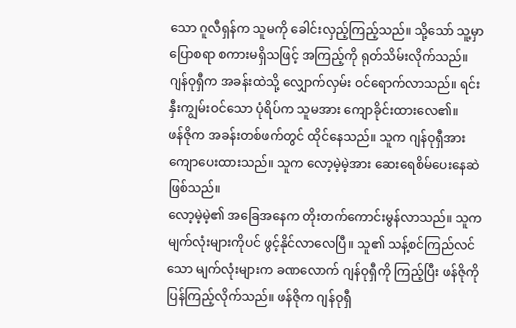သော ဂူလီရှန်က သူမကို ခေါင်းလှည့်ကြည့်သည်။ သို့သော် သူ့မှာ ပြောစရာ စကားမရှိသဖြင့် အကြည့်ကို ရုတ်သိမ်းလိုက်သည်။
ဂျန်ဝုရှီက အခန်းထဲသို့ လျှောက်လှမ်း ဝင်ရောက်လာသည်။ ရင်းနှီးကျွမ်းဝင်သော ပုံရိပ်က သူမအား ကျောခိုင်းထားလေ၏။
ဖန်ဇိုက အခန်းတစ်ဖက်တွင် ထိုင်နေသည်။ သူက ဂျန်ဝုရှီအား ကျောပေးထားသည်။ သူက လော့မဲ့မဲ့အား ဆေးရေစိမ်ပေးနေဆဲ ဖြစ်သည်။
လော့မဲ့မဲ့၏ အခြေအနေက တိုးတက်ကောင်းမွန်လာသည်။ သူက မျက်လုံးများကိုပင် ဖွင့်နိုင်လာလေပြီ။ သူ၏ သန့်စင်ကြည်လင်သော မျက်လုံးများက ခဏလောက် ဂျန်ဝုရှီကို ကြည့်ပြီး ဖန်ဇိုကို ပြန်ကြည့်လိုက်သည်။ ဖန်ဇိုက ဂျန်ဝုရှီ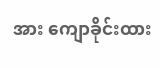အား ကျောခိုင်းထား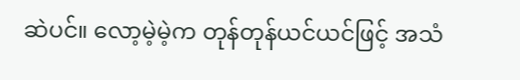ဆဲပင်။ လော့မဲ့မဲ့က တုန်တုန်ယင်ယင်ဖြင့် အသံ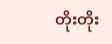တိုးတိုး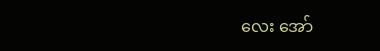လေး အော်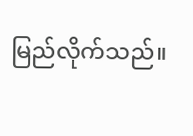မြည်လိုက်သည်။